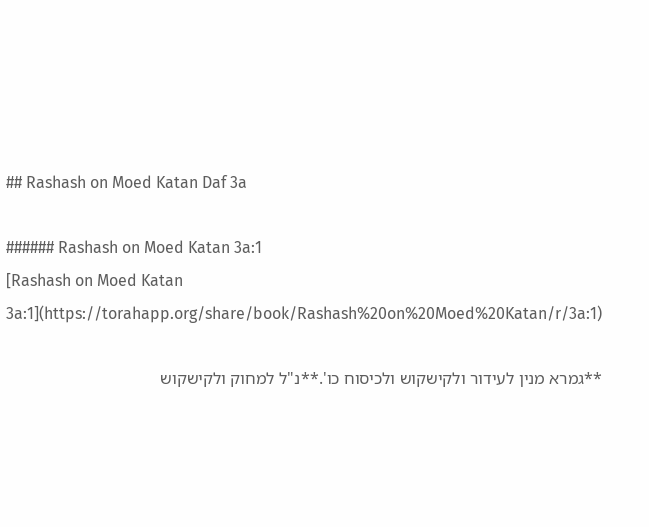## Rashash on Moed Katan Daf 3a

###### Rashash on Moed Katan 3a:1
[Rashash on Moed Katan 3a:1](https://torahapp.org/share/book/Rashash%20on%20Moed%20Katan/r/3a:1)

**גמרא מנין לעידור ולקישקוש ולכיסוח כו'.**נ"ל למחוק ולקישקוש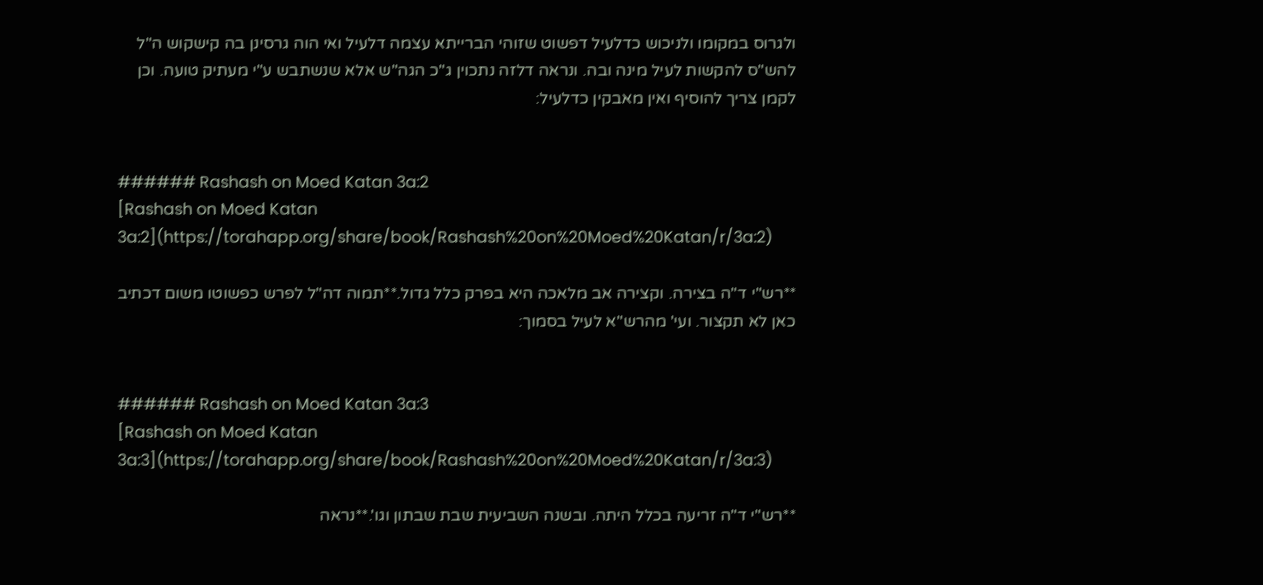ולגרוס במקומו ולניכוש כדלעיל דפשוט שזוהי הברייתא עצמה דלעיל ואי הוה גרסינן בה קישקוש ה"ל להש"ס להקשות לעיל מינה ובה. ונראה דלזה נתכוין ג"כ הגה"ש אלא שנשתבש ע"י מעתיק טועה. וכן לקמן צריך להוסיף ואין מאבקין כדלעיל:


###### Rashash on Moed Katan 3a:2
[Rashash on Moed Katan 3a:2](https://torahapp.org/share/book/Rashash%20on%20Moed%20Katan/r/3a:2)

**רש"י ד"ה בצירה. וקצירה אב מלאכה היא בפרק כלל גדול.**תמוה דה"ל לפרש כפשוטו משום דכתיב כאן לא תקצור. ועי' מהרש"א לעיל בסמוך:


###### Rashash on Moed Katan 3a:3
[Rashash on Moed Katan 3a:3](https://torahapp.org/share/book/Rashash%20on%20Moed%20Katan/r/3a:3)

**רש"י ד"ה זריעה בכלל היתה. ובשנה השביעית שבת שבתון וגו'.**נראה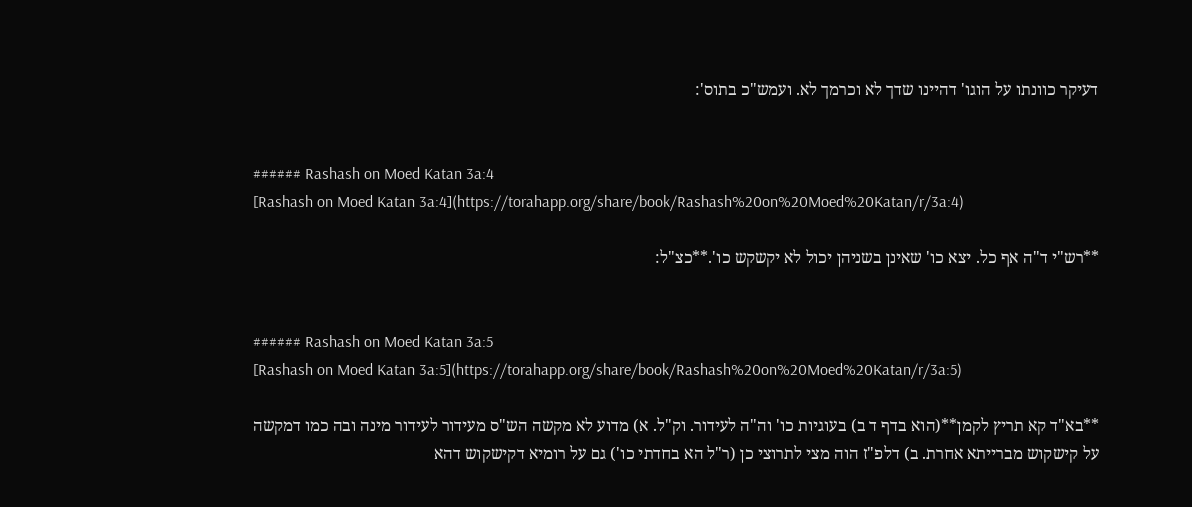דעיקר כוונתו על הוגו' דהיינו שדך לא וכרמך לא. ועמש"כ בתוס':


###### Rashash on Moed Katan 3a:4
[Rashash on Moed Katan 3a:4](https://torahapp.org/share/book/Rashash%20on%20Moed%20Katan/r/3a:4)

**רש"י ד"ה אף כל. יצא כו' שאינן בשניהן יכול לא יקשקש כו'.**כצ"ל:


###### Rashash on Moed Katan 3a:5
[Rashash on Moed Katan 3a:5](https://torahapp.org/share/book/Rashash%20on%20Moed%20Katan/r/3a:5)

**בא"ד קא תריץ לקמן**(הוא בדף ד ב) בעוגיות כו' וה"ה לעידור. וק"ל. א) מדוע לא מקשה הש"ס מעידור לעידור מינה ובה כמו דמקשה על קישקוש מברייתא אחרת. ב) דלפ"ז הוה מצי לתרוצי כן (ר"ל הא בחדתי כו') גם על רומיא דקישקוש דהא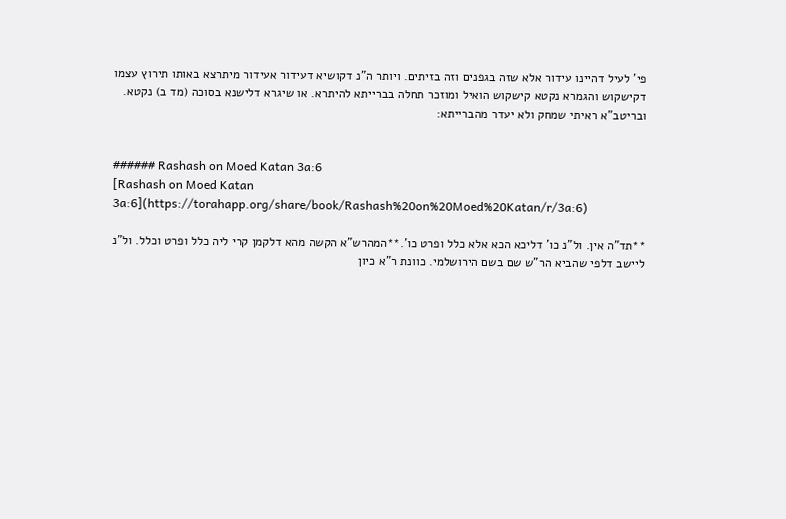פי' לעיל דהיינו עידור אלא שזה בגפנים וזה בזיתים. ויותר ה"נ דקושיא דעידור אעידור מיתרצא באותו תירוץ עצמו דקישקוש והגמרא נקטא קישקוש הואיל ומוזכר תחלה בברייתא להיתרא. או שיגרא דלישנא בסוכה (מד ב) נקטא. ובריטב"א ראיתי שמחק ולא יעדר מהברייתא:


###### Rashash on Moed Katan 3a:6
[Rashash on Moed Katan 3a:6](https://torahapp.org/share/book/Rashash%20on%20Moed%20Katan/r/3a:6)

**תד"ה אין. ול"נ כו' דליכא הכא אלא כלל ופרט כו'.**המהרש"א הקשה מהא דלקמן קרי ליה כלל ופרט וכלל. ול"נ ליישב דלפי שהביא הר"ש שם בשם הירושלמי. כוונת ר"א כיון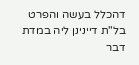דהכלל בעשה והפרט בל"ת דיינינן ליה במדת דבר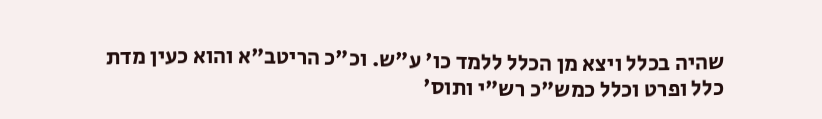שהיה בכלל ויצא מן הכלל ללמד כו' ע"ש. וכ"כ הריטב"א והוא כעין מדת כלל ופרט וכלל כמש"כ רש"י ותוס'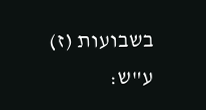בשבועות (ז) ע"ש: